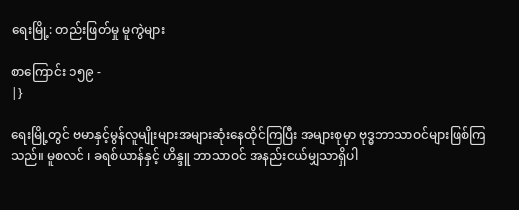ရေးမြို့: တည်းဖြတ်မှု မူကွဲများ

စာကြောင်း ၁၅၉ -
|}

ရေးမြို့တွင် ဗမာနှင့်မွန်လူမျိုးများအများဆုံးနေထိုင်ကြပြီး အများစုမှာ ဗုဒ္ဓဘာသာဝင်များဖြစ်ကြသည်။ မူစလင် ၊ ခရစ်ယာန်နှင့် ဟိန္ဒူ ဘာသာဝင် အနည်းငယ်မျှသာရှိပါ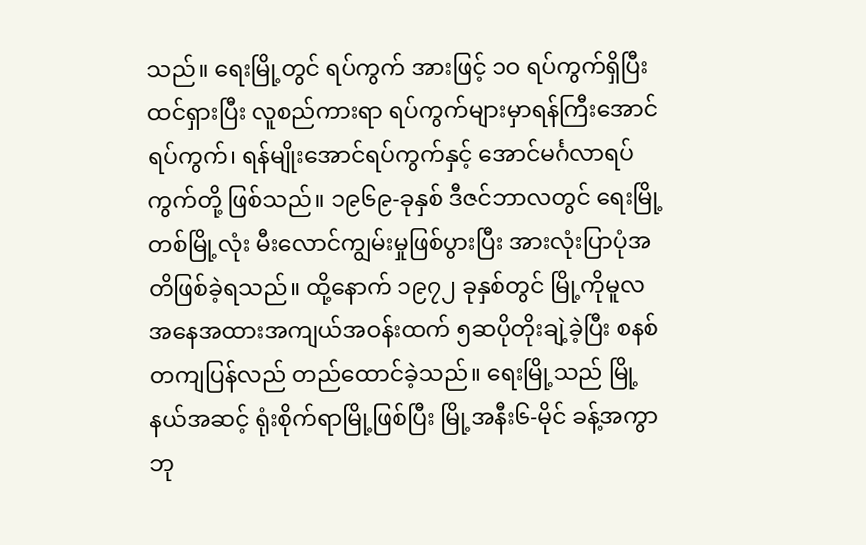သည်။ ရေးမြို့တွင် ရပ်ကွက် အားဖြင့် ၁ဝ ရပ်ကွက်ရှိပြီး ထင်ရှားပြီး လူစည်ကားရာ ရပ်ကွက်များမှာရန်ကြီးအောင်ရပ်ကွက်၊ ရန်မျိုးအောင်ရပ်ကွက်နှင့် အောင်မင်္ဂလာရပ်ကွက်တို့ ဖြစ်သည်။ ၁၉၆၉-ခုနှစ် ဒီဇင်ဘာလတွင် ရေးမြို့တစ်မြို့လုံး မီးလောင်ကျွမ်းမှုဖြစ်ပွားပြီး အားလုံးပြာပုံအတိဖြစ်ခဲ့ရသည်။ ထို့နောက် ၁၉၇၂ ခုနှစ်တွင် မြို့ကိုမူလအနေအထားအကျယ်အဝန်းထက် ၅ဆပိုတိုးချဲ့ခဲ့ပြီး စနစ်တကျပြန်လည် တည်ထောင်ခဲ့သည်။ ရေးမြို့သည် မြို့နယ်အဆင့် ရုံးစိုက်ရာမြို့ဖြစ်ပြီး ‌မြို့အနီး‌၆-မိုင် ခန့်အကွာ ဘု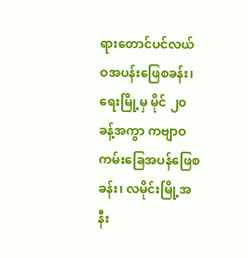ရားတောင်ပင်လယ်ဝအပန်းဖြေစခန်း၊ ရေးမြို့မှ မိုင် ၂၀ ခန့်အကွာ ကဗျာဝ ကမ်းခြေအပန်ဖြေစခန်း၊ လမိုင်းမြို့အနီး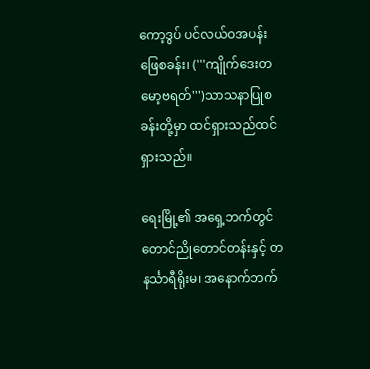ကော့ဒွပ် ပင်လယ်ဝအပန်းဖြေစခန်း၊ ('''ကျိုက်ဒေးတမော့ဗရတ်''')သာသနာပြုစခန်းတို့မှာ ထင်ရှားသည်ထင်ရှားသည်။

ရေးမြို့၏ အရှေ့ဘက်တွင် တောင်ညိုတောင်တန်းနှင့် တနင်္သာရီရိုးမ၊ အနောက်ဘက်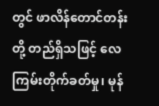တွင် ဖာလိန်တောင်တန်းတို့ တည်ရှိသဖြင့် လေကြမ်းတိုက်ခတ်မှု၊ မုန်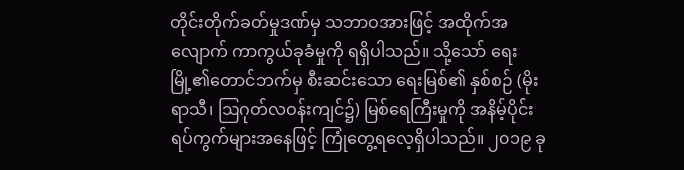တိုင်းတိုက်ခတ်မှုဒဏ်မှ သဘာဝအားဖြင့် အထိုက်အလျောက် ကာကွယ်ခုခံမှုကို ရရှိပါသည်။ သို့သော် ရေးမြို့၏တောင်ဘက်မှ စီးဆင်းသော ရေးမြစ်၏ နှစ်စဉ် (မိုးရာသီ၊ ဩဂုတ်လဝန်းကျင်၌) မြစ်ရေကြီးမှုကို အနိမ့်ပိုင်းရပ်ကွက်များအနေဖြင့် ကြုံတွေ့ရလေ့ရှိပါသည်။ ၂၀၁၉ ခု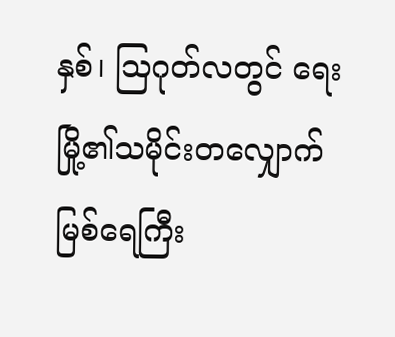နှစ်၊ ဩဂုတ်လတွင် ရေးမြို့၏သမိုင်းတလျှောက် မြစ်ရေကြီး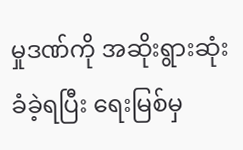မှုဒဏ်ကို အဆိုးရွားဆုံးခံခဲ့ရပြီး ရေးမြစ်မှ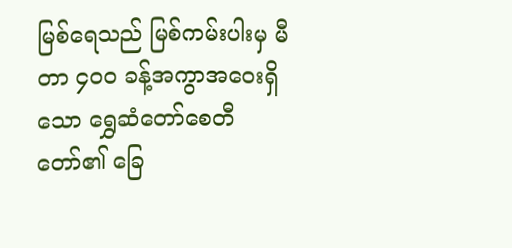မြစ်ရေသည် မြစ်ကမ်းပါးမှ မီတာ ၄၀၀ ခန့်အကွာအဝေးရှိသော ရွှေဆံတော်စေတီတော်၏ ခြေ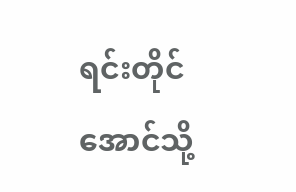ရင်းတိုင်အောင်သို့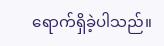ရောက်ရှိခဲ့ပါသည်။